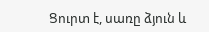Ցուրտ է, սառը ձյուն և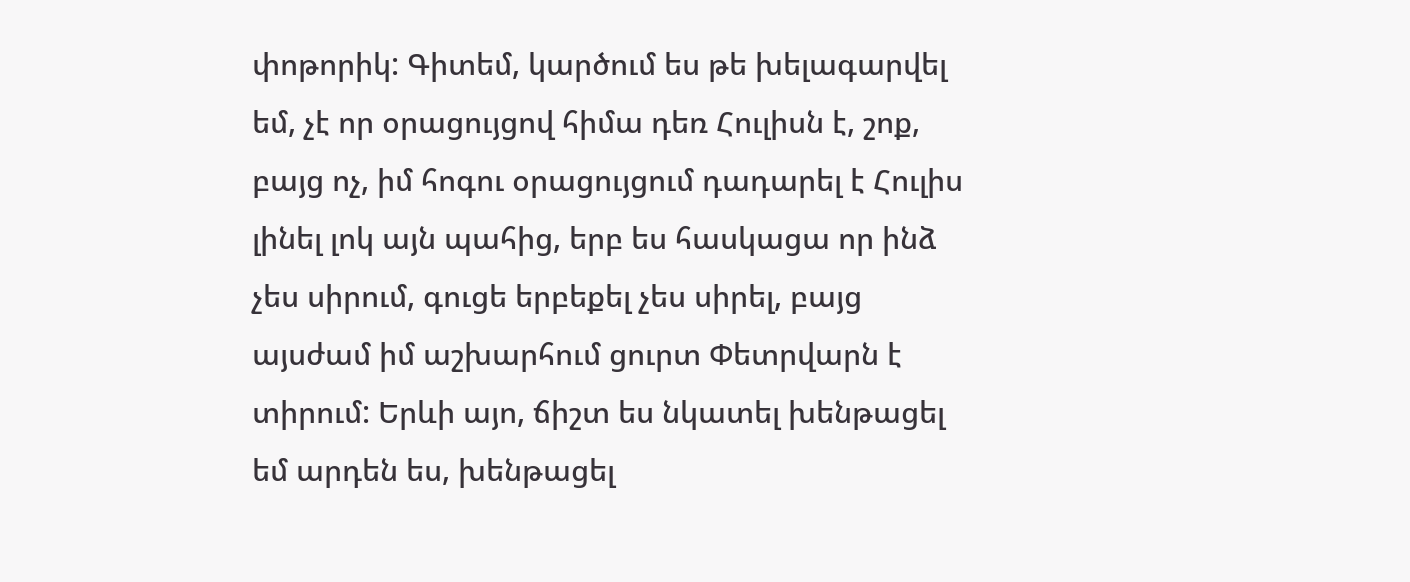փոթորիկ: Գիտեմ, կարծում ես թե խելագարվել եմ, չէ որ օրացույցով հիմա դեռ Հուլիսն է, շոք, բայց ոչ, իմ հոգու օրացույցում դադարել է Հուլիս լինել լոկ այն պահից, երբ ես հասկացա որ ինձ չես սիրում, գուցե երբեքել չես սիրել, բայց այսժամ իմ աշխարհում ցուրտ Փետրվարն է տիրում: Երևի այո, ճիշտ ես նկատել խենթացել եմ արդեն ես, խենթացել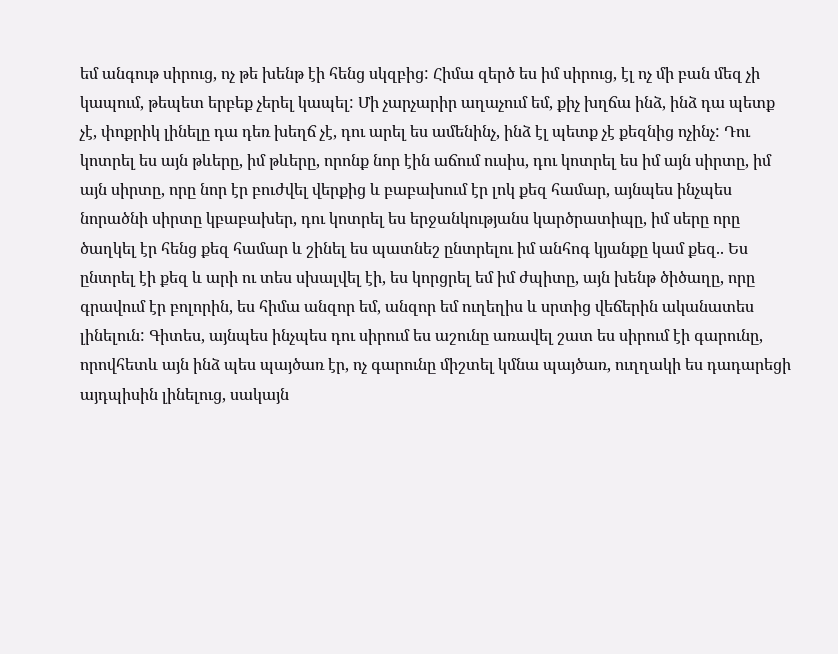եմ անգութ սիրուց, ոչ թե խենթ էի հենց սկզբից: Հիմա զերծ ես իմ սիրուց, էլ ոչ մի բան մեզ չի կապում, թեպետ երբեք չերել կապել: Մի չարչարիր աղաչում եմ, քիչ խղճա ինձ, ինձ դա պետք չէ, փոքրիկ լինելը դա դեռ խեղճ չէ, դու արել ես ամենինչ, ինձ էլ պետք չէ քեզնից ոչինչ: Դու կոտրել ես այն թևերը, իմ թևերը, որոնք նոր էին աճում ուսիս, դու կոտրել ես իմ այն սիրտը, իմ այն սիրտը, որը նոր էր բուժվել վերքից և բաբախում էր լոկ քեզ համար, այնպես ինչպես նորածնի սիրտը կբաբախեր, դու կոտրել ես երջանկությանս կարծրատիպը, իմ սերը որը ծաղկել էր հենց քեզ համար և շինել ես պատնեշ ընտրելու իմ անհոգ կյանքը կամ քեզ.. Ես ընտրել էի քեզ և արի ու տես սխալվել էի, ես կորցրել եմ իմ ժպիտը, այն խենթ ծիծաղը, որը գրավում էր բոլորին, ես հիմա անզոր եմ, անզոր եմ ուղեղիս և սրտից վեճերին ականատես լինելուն: Գիտես, այնպես ինչպես դու սիրում ես աշունը առավել շատ ես սիրում էի գարունը, որովհետև այն ինձ պես պայծառ էր, ոչ գարունը միշտել կմնա պայծառ, ուղղակի ես դադարեցի այդպիսին լինելուց, սակայն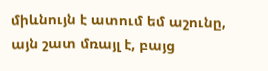միևնույն է ատում եմ աշունը, այն շատ մռայլ է, բայց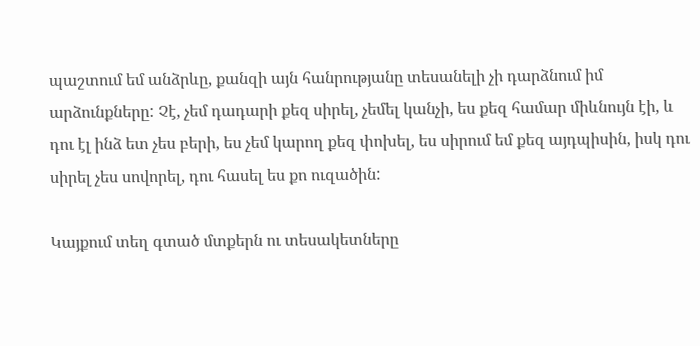պաշտում եմ անձրևը, քանզի այն հանրությանը տեսանելի չի դարձնում իմ արձունքները: Չէ, չեմ դադարի քեզ սիրել, չեմել կանչի, ես քեզ համար միևնույն էի, և դու էլ ինձ ետ չես բերի, ես չեմ կարող քեզ փոխել, ես սիրում եմ քեզ այդպիսին, իսկ դու սիրել չես սովորել, դու հասել ես քո ուզածին:

Կայքում տեղ գտած մտքերն ու տեսակետները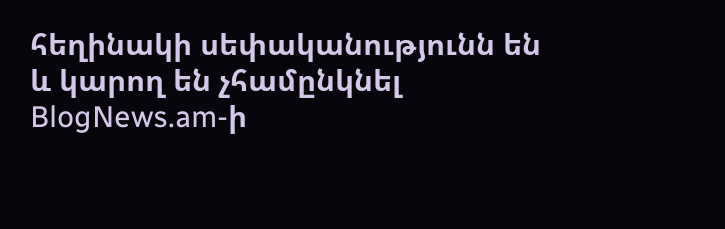հեղինակի սեփականությունն են և կարող են չհամընկնել BlogNews.am-ի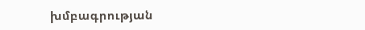խմբագրության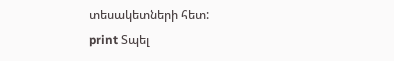տեսակետների հետ:
print Տպել